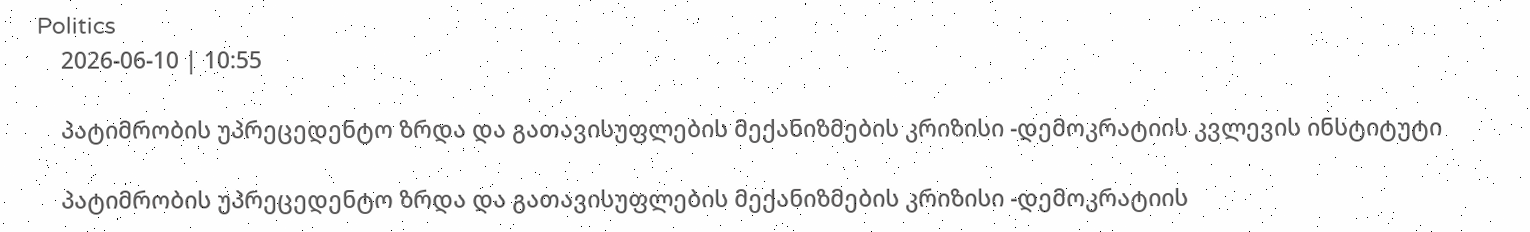Politics
    2026-06-10 | 10:55

    პატიმრობის უპრეცედენტო ზრდა და გათავისუფლების მექანიზმების კრიზისი -დემოკრატიის კვლევის ინსტიტუტი

    პატიმრობის უპრეცედენტო ზრდა და გათავისუფლების მექანიზმების კრიზისი -დემოკრატიის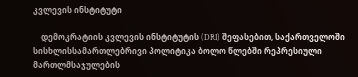კვლევის ინსტიტუტი

    დემოკრატიის კვლევის ინსტიტუტის (DRI) შეფასებით, საქართველოში სისხლისსამართლებრივი პოლიტიკა ბოლო წლებში რეპრესიული მართლმსაჯულების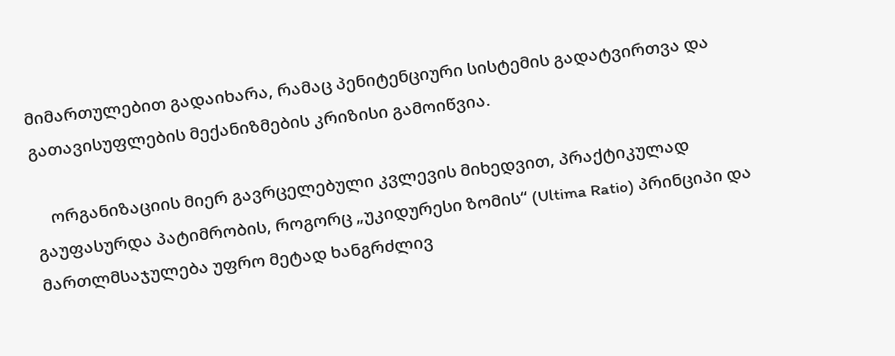მიმართულებით გადაიხარა, რამაც პენიტენციური სისტემის გადატვირთვა და გათავისუფლების მექანიზმების კრიზისი გამოიწვია.

    ორგანიზაციის მიერ გავრცელებული კვლევის მიხედვით, პრაქტიკულად გაუფასურდა პატიმრობის, როგორც „უკიდურესი ზომის“ (Ultima Ratio) პრინციპი და მართლმსაჯულება უფრო მეტად ხანგრძლივ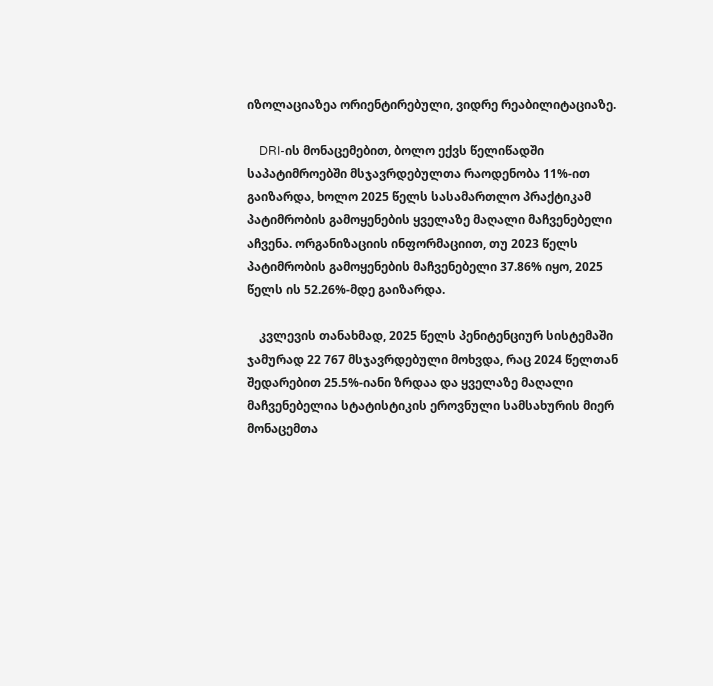იზოლაციაზეა ორიენტირებული, ვიდრე რეაბილიტაციაზე.

    DRI-ის მონაცემებით, ბოლო ექვს წელიწადში საპატიმროებში მსჯავრდებულთა რაოდენობა 11%-ით გაიზარდა, ხოლო 2025 წელს სასამართლო პრაქტიკამ პატიმრობის გამოყენების ყველაზე მაღალი მაჩვენებელი აჩვენა. ორგანიზაციის ინფორმაციით, თუ 2023 წელს პატიმრობის გამოყენების მაჩვენებელი 37.86% იყო, 2025 წელს ის 52.26%-მდე გაიზარდა.

    კვლევის თანახმად, 2025 წელს პენიტენციურ სისტემაში ჯამურად 22 767 მსჯავრდებული მოხვდა, რაც 2024 წელთან შედარებით 25.5%-იანი ზრდაა და ყველაზე მაღალი მაჩვენებელია სტატისტიკის ეროვნული სამსახურის მიერ მონაცემთა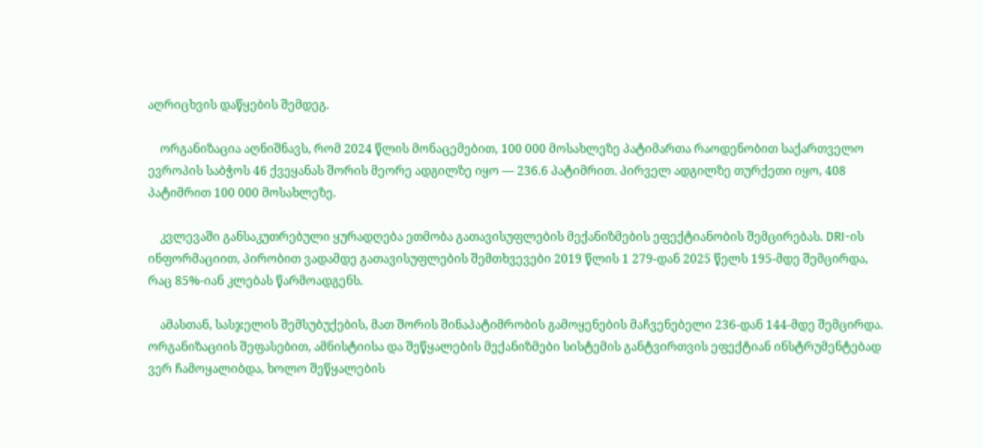აღრიცხვის დაწყების შემდეგ.

    ორგანიზაცია აღნიშნავს, რომ 2024 წლის მონაცემებით, 100 000 მოსახლეზე პატიმართა რაოდენობით საქართველო ევროპის საბჭოს 46 ქვეყანას შორის მეორე ადგილზე იყო — 236.6 პატიმრით. პირველ ადგილზე თურქეთი იყო, 408 პატიმრით 100 000 მოსახლეზე.

    კვლევაში განსაკუთრებული ყურადღება ეთმობა გათავისუფლების მექანიზმების ეფექტიანობის შემცირებას. DRI-ის ინფორმაციით, პირობით ვადამდე გათავისუფლების შემთხვევები 2019 წლის 1 279-დან 2025 წელს 195-მდე შემცირდა, რაც 85%-იან კლებას წარმოადგენს.

    ამასთან, სასჯელის შემსუბუქების, მათ შორის შინაპატიმრობის გამოყენების მაჩვენებელი 236-დან 144-მდე შემცირდა. ორგანიზაციის შეფასებით, ამნისტიისა და შეწყალების მექანიზმები სისტემის განტვირთვის ეფექტიან ინსტრუმენტებად ვერ ჩამოყალიბდა, ხოლო შეწყალების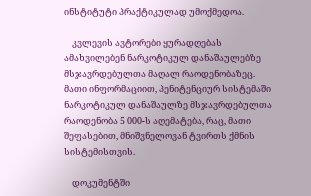ინსტიტუტი პრაქტიკულად უმოქმედოა.

    კვლევის ავტორები ყურადღებას ამახვილებენ ნარკოტიკულ დანაშაულებზე მსჯავრდებულთა მაღალ რაოდენობაზეც. მათი ინფორმაციით, პენიტენციურ სისტემაში ნარკოტიკულ დანაშაულზე მსჯავრდებულთა რაოდენობა 5 000-ს აღემატება, რაც, მათი შეფასებით, მნიშვნელოვან ტვირთს ქმნის სისტემისთვის.

    დოკუმენტში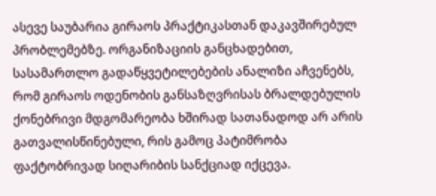ასევე საუბარია გირაოს პრაქტიკასთან დაკავშირებულ პრობლემებზე. ორგანიზაციის განცხადებით, სასამართლო გადაწყვეტილებების ანალიზი აჩვენებს, რომ გირაოს ოდენობის განსაზღვრისას ბრალდებულის ქონებრივი მდგომარეობა ხშირად სათანადოდ არ არის გათვალისწინებული, რის გამოც პატიმრობა ფაქტობრივად სიღარიბის სანქციად იქცევა.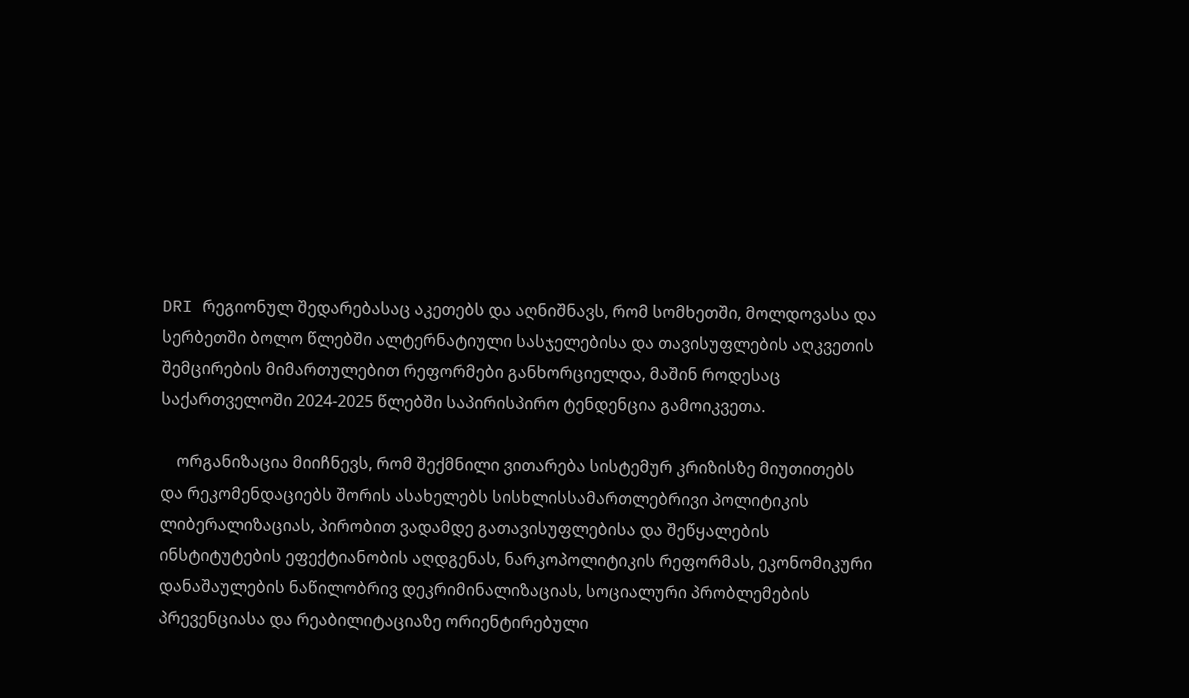DRI რეგიონულ შედარებასაც აკეთებს და აღნიშნავს, რომ სომხეთში, მოლდოვასა და სერბეთში ბოლო წლებში ალტერნატიული სასჯელებისა და თავისუფლების აღკვეთის შემცირების მიმართულებით რეფორმები განხორციელდა, მაშინ როდესაც საქართველოში 2024-2025 წლებში საპირისპირო ტენდენცია გამოიკვეთა.

    ორგანიზაცია მიიჩნევს, რომ შექმნილი ვითარება სისტემურ კრიზისზე მიუთითებს და რეკომენდაციებს შორის ასახელებს სისხლისსამართლებრივი პოლიტიკის ლიბერალიზაციას, პირობით ვადამდე გათავისუფლებისა და შეწყალების ინსტიტუტების ეფექტიანობის აღდგენას, ნარკოპოლიტიკის რეფორმას, ეკონომიკური დანაშაულების ნაწილობრივ დეკრიმინალიზაციას, სოციალური პრობლემების პრევენციასა და რეაბილიტაციაზე ორიენტირებული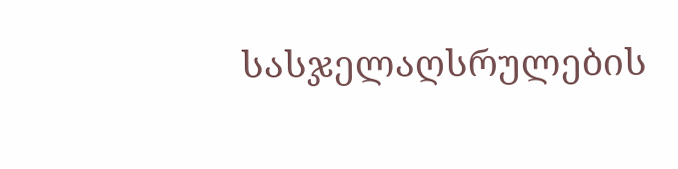სასჯელაღსრულების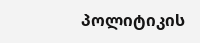პოლიტიკის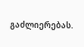გაძლიერებას.